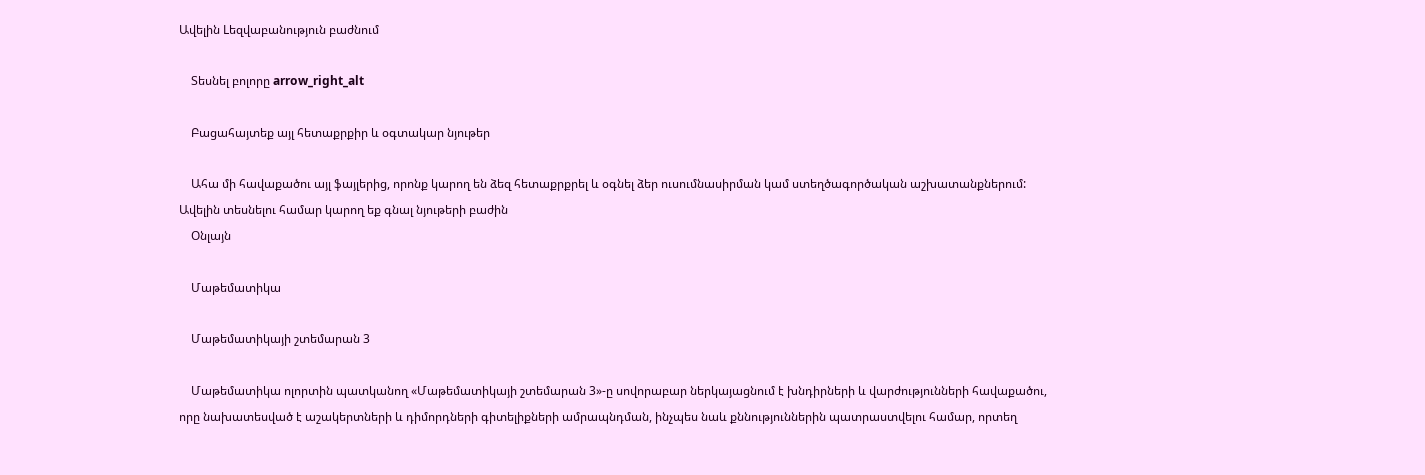Ավելին Lեզվաբանություն բաժնում

    Տեսնել բոլորը arrow_right_alt

    Բացահայտեք այլ հետաքրքիր և օգտակար նյութեր

    Ահա մի հավաքածու այլ ֆայլերից, որոնք կարող են ձեզ հետաքրքրել և օգնել ձեր ուսումնասիրման կամ ստեղծագործական աշխատանքներում: Ավելին տեսնելու համար կարող եք գնալ նյութերի բաժին
    Օնլայն

    Մաթեմատիկա

    Մաթեմատիկայի շտեմարան 3

    Մաթեմատիկա ոլորտին պատկանող «Մաթեմատիկայի շտեմարան 3»-ը սովորաբար ներկայացնում է խնդիրների և վարժությունների հավաքածու, որը նախատեսված է աշակերտների և դիմորդների գիտելիքների ամրապնդման, ինչպես նաև քննություններին պատրաստվելու համար, որտեղ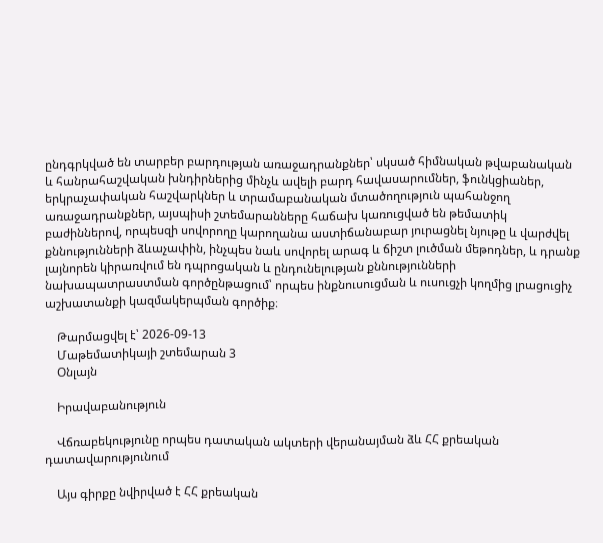ընդգրկված են տարբեր բարդության առաջադրանքներ՝ սկսած հիմնական թվաբանական և հանրահաշվական խնդիրներից մինչև ավելի բարդ հավասարումներ, ֆունկցիաներ, երկրաչափական հաշվարկներ և տրամաբանական մտածողություն պահանջող առաջադրանքներ, այսպիսի շտեմարանները հաճախ կառուցված են թեմատիկ բաժիններով, որպեսզի սովորողը կարողանա աստիճանաբար յուրացնել նյութը և վարժվել քննությունների ձևաչափին, ինչպես նաև սովորել արագ և ճիշտ լուծման մեթոդներ, և դրանք լայնորեն կիրառվում են դպրոցական և ընդունելության քննությունների նախապատրաստման գործընթացում՝ որպես ինքնուսուցման և ուսուցչի կողմից լրացուցիչ աշխատանքի կազմակերպման գործիք։

    Թարմացվել է՝ 2026-09-13
    Մաթեմատիկայի շտեմարան 3
    Օնլայն

    Իրավաբանություն

    Վճռաբեկությունը որպես դատական ակտերի վերանայման ձև ՀՀ քրեական դատավարությունում

    Այս գիրքը նվիրված է ՀՀ քրեական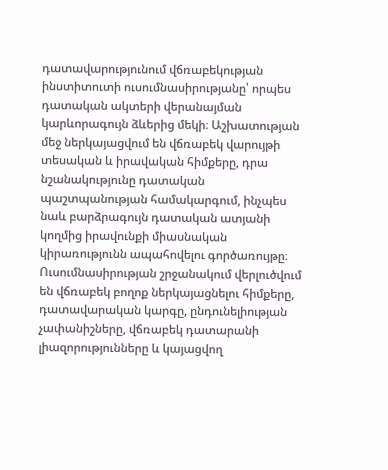դատավարությունում վճռաբեկության ինստիտուտի ուսումնասիրությանը՝ որպես դատական ակտերի վերանայման կարևորագույն ձևերից մեկի։ Աշխատության մեջ ներկայացվում են վճռաբեկ վարույթի տեսական և իրավական հիմքերը, դրա նշանակությունը դատական պաշտպանության համակարգում, ինչպես նաև բարձրագույն դատական ատյանի կողմից իրավունքի միասնական կիրառությունն ապահովելու գործառույթը։ Ուսումնասիրության շրջանակում վերլուծվում են վճռաբեկ բողոք ներկայացնելու հիմքերը, դատավարական կարգը, ընդունելիության չափանիշները, վճռաբեկ դատարանի լիազորությունները և կայացվող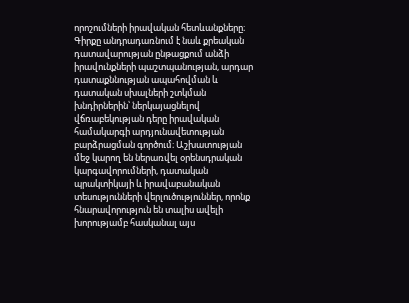որոշումների իրավական հետևանքները։ Գիրքը անդրադառնում է նաև քրեական դատավարության ընթացքում անձի իրավունքների պաշտպանության, արդար դատաքննության ապահովման և դատական սխալների շտկման խնդիրներին՝ ներկայացնելով վճռաբեկության դերը իրավական համակարգի արդյունավետության բարձրացման գործում։ Աշխատության մեջ կարող են ներառվել օրենսդրական կարգավորումների, դատական պրակտիկայի և իրավաբանական տեսությունների վերլուծություններ, որոնք հնարավորություն են տալիս ավելի խորությամբ հասկանալ այս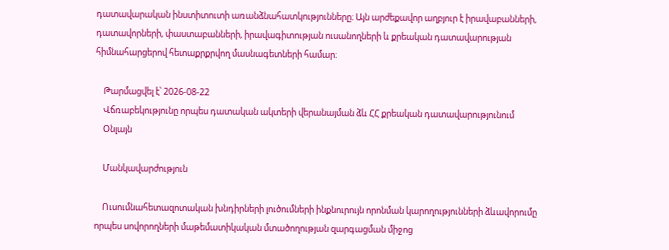դատավարական ինստիտուտի առանձնահատկությունները։ Այն արժեքավոր աղբյուր է իրավաբանների, դատավորների, փաստաբանների, իրավագիտության ուսանողների և քրեական դատավարության հիմնահարցերով հետաքրքրվող մասնագետների համար։

    Թարմացվել է՝ 2026-08-22
    Վճռաբեկությունը որպես դատական ակտերի վերանայման ձև ՀՀ քրեական դատավարությունում
    Օնլայն

    Մանկավարժություն

    Ուսումնահետազոտական խնդիրների լուծումների ինքնուրույն որոնման կարողությունների ձևավորումը որպես սովորողների մաթեմատիկական մտածողության զարգացման միջոց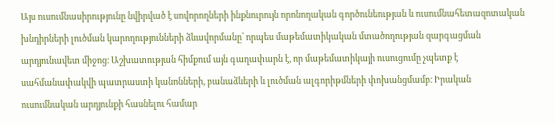Այս ուսումնասիրությունը նվիրված է սովորողների ինքնուրույն որոնողական գործունեության և ուսումնահետազոտական խնդիրների լուծման կարողությունների ձևավորմանը՝ որպես մաթեմատիկական մտածողության զարգացման արդյունավետ միջոց։ Աշխատության հիմքում այն գաղափարն է, որ մաթեմատիկայի ուսուցումը չպետք է սահմանափակվի պատրաստի կանոնների, բանաձևերի և լուծման ալգորիթմների փոխանցմամբ։ Իրական ուսումնական արդյունքի հասնելու համար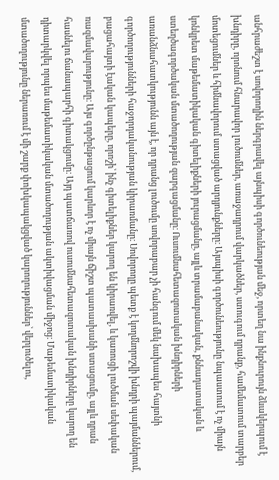անհրաժեշտ է սովորողին ներգրավել այնպիսի գործունեության մեջ, որտեղ նա ինքնուրույն ձևակերպում է խնդիրը, որոնում հնարավոր լուծումներ, առաջադրում վարկածներ, ստուգում դրանք, համեմատում տարբեր մոտեցումներ և հիմնավորում ստացված արդյունքները։ Այսպիսի գործունեությունը նպաստում է ոչ միայն կոնկրետ մաթեմատիկական գիտելիքների յուրացմանը, այլև տրամաբանական, քննադատական և ստեղծագործական մտածողության զարգացմանը։ Ուսումնահետազոտական խնդիրների առանձնահատկությունն այն է, որ դրանց լուծումը սովորաբար չի հանգում մեկ նախապես հայտնի գործողությունների հաջորդականության կիրառմանը։ Սովորողը պետք է կողմնորոշվի խնդրի պայմաններում, բացահայտի էական կապերը, որոշի՝ ինչ գիտելիքներ կարող են կիրառվել, և կառուցի լուծման սեփական ռազմավարությունը։ Այս գործընթացում կարևոր է ոչ միայն ճիշտ պատասխանի ստացումը, այլև դրան հասնելու ճանապարհի գիտակցումը։ Այդ պատճառով ուսումնահետազոտական խնդիրները կարող են դիտարկվել որպես մաթեմատիկական մտածողության ակտիվացման միջոց։ Մաթեմատիկական մտածողությունը ներառում է մի շարք փոխկապակցված կարողություններ՝ վերլուծելու,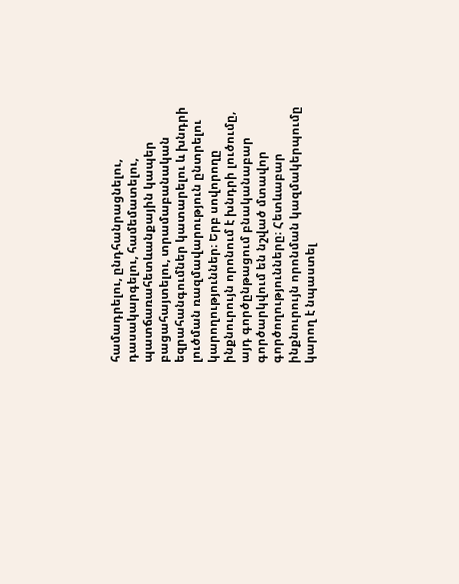համադրելու, ընդհանրացնելու, դասակարգելու, համեմատելու, պատճառահետևանքային կապեր բացահայտելու, տրամաբանական եզրահանգումներ կատարելու և խնդրի լուծման ռազմավարություն ընտրելու կարողություններ։ Երբ սովորողը ինքնուրույն որոնում է խնդրի լուծումը, այդ գործընթացում բնականաբար գործարկվում են նշված մտավոր գործողությունները։ Հետևաբար ինքնուրույն որոնման կազմակերպումը կարող է նպաստել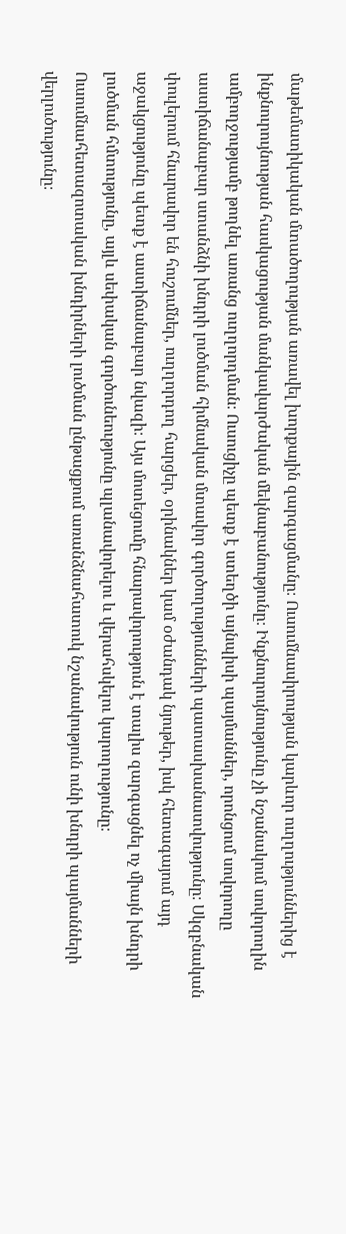մաթեմատիկական մտածողության առավել խորքային զարգացմանը։ Ուսումնասիրության կարևոր ուղղություններից է ինքնուրույնության հասկացության մանկավարժական մեկնաբանությունը։ Ինքնուրույնությունը չի նշանակում սովորողին ամբողջությամբ թողնել առանց ուղղորդման։ Ուսուցիչը պետք է ստեղծի այնպիսի պայմաններ, որոնցում սովորողը աստիճանաբար ստանձնի խնդրի լուծման հիմնական մտավոր գործողությունների պատասխանատվությունը։ Սկզբնական փուլերում հնարավոր են հուշումներ, ուղղորդող հարցեր, օրինակներ կամ օժանդակ նյութեր, իսկ հետագայում այդ աջակցությունը պետք է աստիճանաբար նվազի։ Այս մոտեցումը հնարավորություն է տալիս զարգացնել ոչ միայն խնդրի լուծման հմտությունը, այլև սեփական գործունեությունը պլանավորելու և վերահսկելու կարողությունը։ Ուսումնահետազոտական խնդիրների լուծման ընթացքում առանձնահատուկ նշանակություն ունի խնդրի պայմանների վերլուծությունը։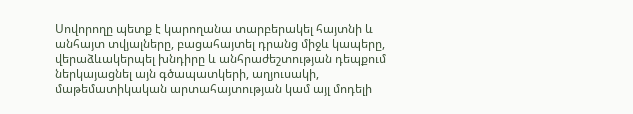Սովորողը պետք է կարողանա տարբերակել հայտնի և անհայտ տվյալները, բացահայտել դրանց միջև կապերը, վերաձևակերպել խնդիրը և անհրաժեշտության դեպքում ներկայացնել այն գծապատկերի, աղյուսակի, մաթեմատիկական արտահայտության կամ այլ մոդելի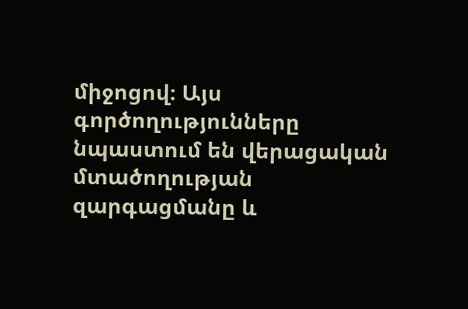միջոցով։ Այս գործողությունները նպաստում են վերացական մտածողության զարգացմանը և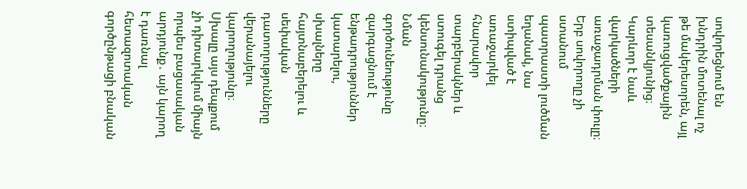սովորեցնում են խնդրին մոտենալ ոչ թե մակերեսորեն, այլ կառուցվածքային տեսանկյունից։ Կարևոր է նաև վարկածների առաջադրման փուլը։ Երբ սովորողը չի ստանում պատրաստի լուծման եղանակ, նա ստիպված է առաջարկել հնարավոր տարբերակներ և ստուգել դրանց կենսունակությունը։ Նման գործունեությունը զարգացնում է ենթադրություններ կատարելու, սխալները հայտնաբերելու և սեփական դատողությունները վերանայելու կարողությունը։ Սխալը այս դեպքում չի դիտարկվում միայն որպես բացասական արդյունք․ այն կարող է դառնալ հետազոտական գործընթացի բնական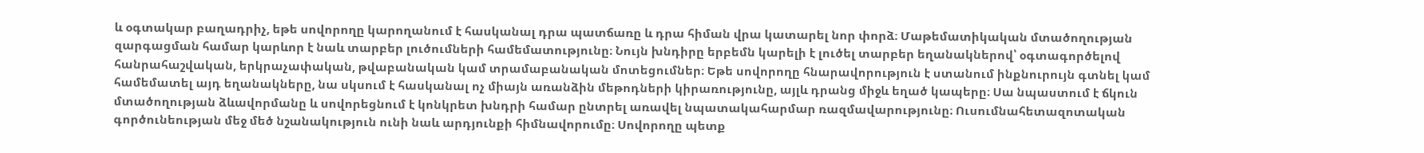և օգտակար բաղադրիչ, եթե սովորողը կարողանում է հասկանալ դրա պատճառը և դրա հիման վրա կատարել նոր փորձ։ Մաթեմատիկական մտածողության զարգացման համար կարևոր է նաև տարբեր լուծումների համեմատությունը։ Նույն խնդիրը երբեմն կարելի է լուծել տարբեր եղանակներով՝ օգտագործելով հանրահաշվական, երկրաչափական, թվաբանական կամ տրամաբանական մոտեցումներ։ Եթե սովորողը հնարավորություն է ստանում ինքնուրույն գտնել կամ համեմատել այդ եղանակները, նա սկսում է հասկանալ ոչ միայն առանձին մեթոդների կիրառությունը, այլև դրանց միջև եղած կապերը։ Սա նպաստում է ճկուն մտածողության ձևավորմանը և սովորեցնում է կոնկրետ խնդրի համար ընտրել առավել նպատակահարմար ռազմավարությունը։ Ուսումնահետազոտական գործունեության մեջ մեծ նշանակություն ունի նաև արդյունքի հիմնավորումը։ Սովորողը պետք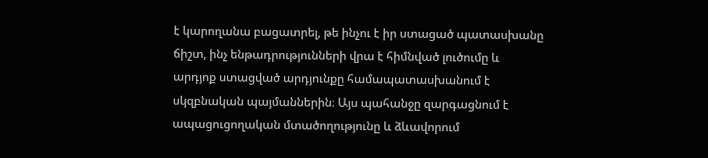է կարողանա բացատրել, թե ինչու է իր ստացած պատասխանը ճիշտ, ինչ ենթադրությունների վրա է հիմնված լուծումը և արդյոք ստացված արդյունքը համապատասխանում է սկզբնական պայմաններին։ Այս պահանջը զարգացնում է ապացուցողական մտածողությունը և ձևավորում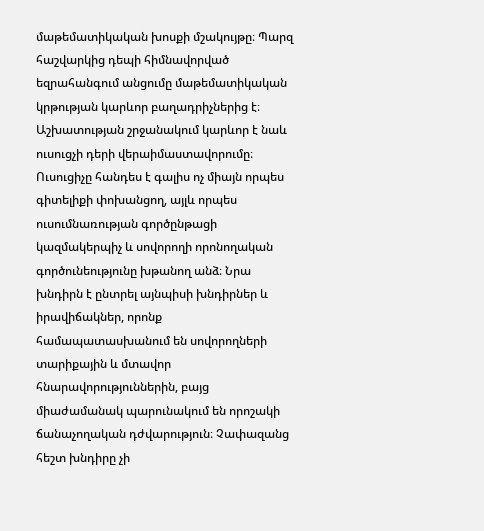մաթեմատիկական խոսքի մշակույթը։ Պարզ հաշվարկից դեպի հիմնավորված եզրահանգում անցումը մաթեմատիկական կրթության կարևոր բաղադրիչներից է։ Աշխատության շրջանակում կարևոր է նաև ուսուցչի դերի վերաիմաստավորումը։ Ուսուցիչը հանդես է գալիս ոչ միայն որպես գիտելիքի փոխանցող, այլև որպես ուսումնառության գործընթացի կազմակերպիչ և սովորողի որոնողական գործունեությունը խթանող անձ։ Նրա խնդիրն է ընտրել այնպիսի խնդիրներ և իրավիճակներ, որոնք համապատասխանում են սովորողների տարիքային և մտավոր հնարավորություններին, բայց միաժամանակ պարունակում են որոշակի ճանաչողական դժվարություն։ Չափազանց հեշտ խնդիրը չի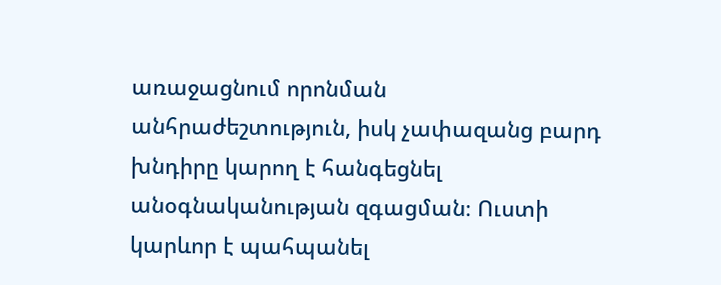առաջացնում որոնման անհրաժեշտություն, իսկ չափազանց բարդ խնդիրը կարող է հանգեցնել անօգնականության զգացման։ Ուստի կարևոր է պահպանել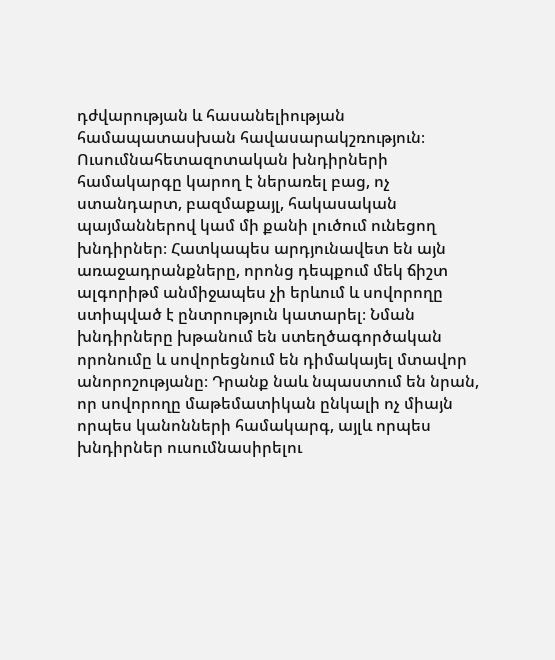դժվարության և հասանելիության համապատասխան հավասարակշռություն։ Ուսումնահետազոտական խնդիրների համակարգը կարող է ներառել բաց, ոչ ստանդարտ, բազմաքայլ, հակասական պայմաններով կամ մի քանի լուծում ունեցող խնդիրներ։ Հատկապես արդյունավետ են այն առաջադրանքները, որոնց դեպքում մեկ ճիշտ ալգորիթմ անմիջապես չի երևում և սովորողը ստիպված է ընտրություն կատարել։ Նման խնդիրները խթանում են ստեղծագործական որոնումը և սովորեցնում են դիմակայել մտավոր անորոշությանը։ Դրանք նաև նպաստում են նրան, որ սովորողը մաթեմատիկան ընկալի ոչ միայն որպես կանոնների համակարգ, այլև որպես խնդիրներ ուսումնասիրելու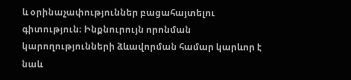և օրինաչափություններ բացահայտելու գիտություն։ Ինքնուրույն որոնման կարողությունների ձևավորման համար կարևոր է նաև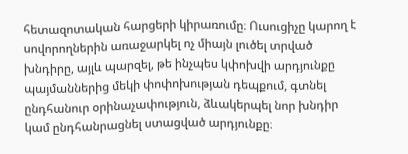հետազոտական հարցերի կիրառումը։ Ուսուցիչը կարող է սովորողներին առաջարկել ոչ միայն լուծել տրված խնդիրը, այլև պարզել, թե ինչպես կփոխվի արդյունքը պայմաններից մեկի փոփոխության դեպքում, գտնել ընդհանուր օրինաչափություն, ձևակերպել նոր խնդիր կամ ընդհանրացնել ստացված արդյունքը։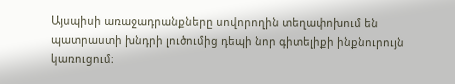Այսպիսի առաջադրանքները սովորողին տեղափոխում են պատրաստի խնդրի լուծումից դեպի նոր գիտելիքի ինքնուրույն կառուցում։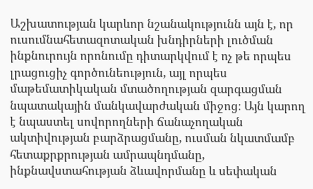Աշխատության կարևոր նշանակությունն այն է, որ ուսումնահետազոտական խնդիրների լուծման ինքնուրույն որոնումը դիտարկվում է ոչ թե որպես լրացուցիչ գործունեություն, այլ որպես մաթեմատիկական մտածողության զարգացման նպատակային մանկավարժական միջոց։ Այն կարող է նպաստել սովորողների ճանաչողական ակտիվության բարձրացմանը, ուսման նկատմամբ հետաքրքրության ամրապնդմանը, ինքնավստահության ձևավորմանը և սեփական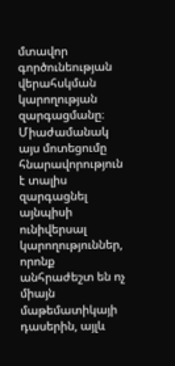մտավոր գործունեության վերահսկման կարողության զարգացմանը։ Միաժամանակ այս մոտեցումը հնարավորություն է տալիս զարգացնել այնպիսի ունիվերսալ կարողություններ, որոնք անհրաժեշտ են ոչ միայն մաթեմատիկայի դասերին, այլև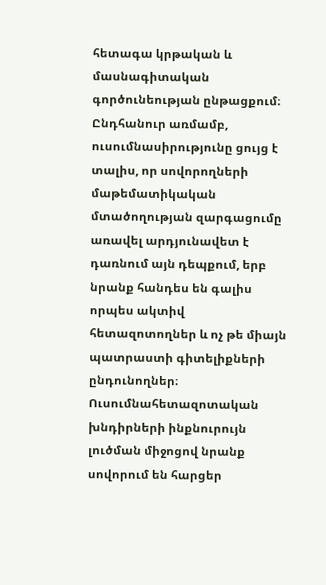հետագա կրթական և մասնագիտական գործունեության ընթացքում։ Ընդհանուր առմամբ, ուսումնասիրությունը ցույց է տալիս, որ սովորողների մաթեմատիկական մտածողության զարգացումը առավել արդյունավետ է դառնում այն դեպքում, երբ նրանք հանդես են գալիս որպես ակտիվ հետազոտողներ և ոչ թե միայն պատրաստի գիտելիքների ընդունողներ։ Ուսումնահետազոտական խնդիրների ինքնուրույն լուծման միջոցով նրանք սովորում են հարցեր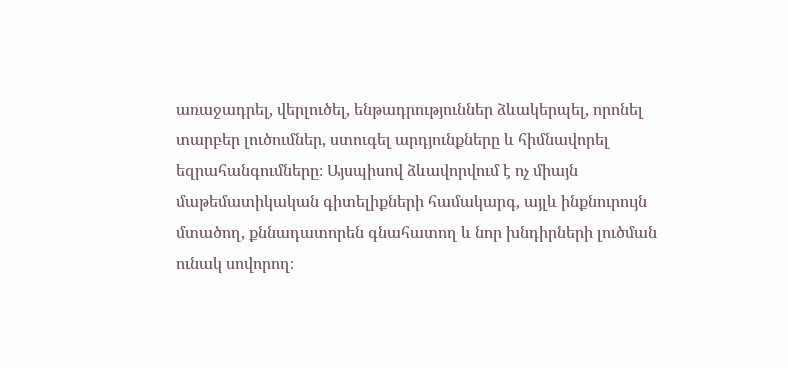առաջադրել, վերլուծել, ենթադրություններ ձևակերպել, որոնել տարբեր լուծումներ, ստուգել արդյունքները և հիմնավորել եզրահանգումները։ Այսպիսով ձևավորվում է ոչ միայն մաթեմատիկական գիտելիքների համակարգ, այլև ինքնուրույն մտածող, քննադատորեն գնահատող և նոր խնդիրների լուծման ունակ սովորող։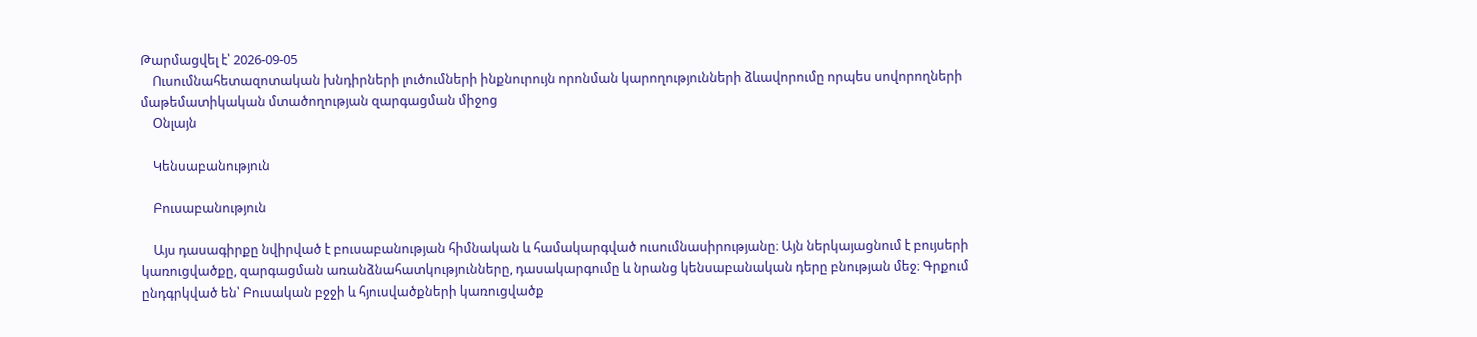Թարմացվել է՝ 2026-09-05
    Ուսումնահետազոտական խնդիրների լուծումների ինքնուրույն որոնման կարողությունների ձևավորումը որպես սովորողների մաթեմատիկական մտածողության զարգացման միջոց
    Օնլայն

    Կենսաբանություն

    Բուսաբանություն

    Այս դասագիրքը նվիրված է բուսաբանության հիմնական և համակարգված ուսումնասիրությանը։ Այն ներկայացնում է բույսերի կառուցվածքը, զարգացման առանձնահատկությունները, դասակարգումը և նրանց կենսաբանական դերը բնության մեջ։ Գրքում ընդգրկված են՝ Բուսական բջջի և հյուսվածքների կառուցվածք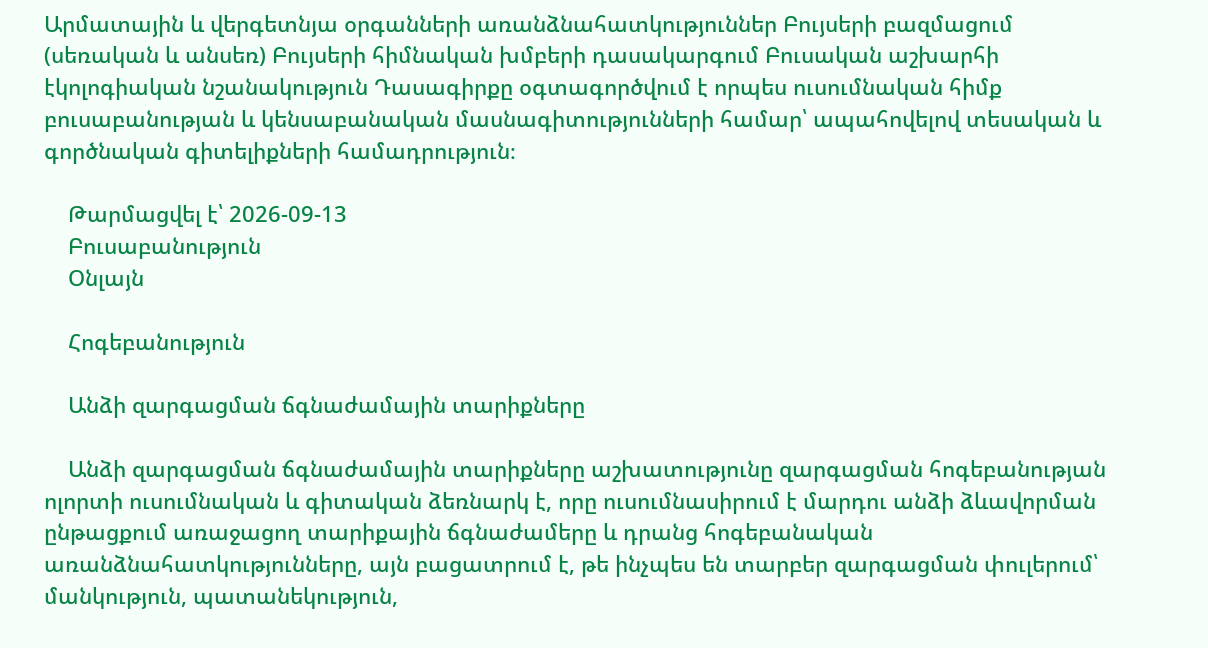Արմատային և վերգետնյա օրգանների առանձնահատկություններ Բույսերի բազմացում (սեռական և անսեռ) Բույսերի հիմնական խմբերի դասակարգում Բուսական աշխարհի էկոլոգիական նշանակություն Դասագիրքը օգտագործվում է որպես ուսումնական հիմք բուսաբանության և կենսաբանական մասնագիտությունների համար՝ ապահովելով տեսական և գործնական գիտելիքների համադրություն։

    Թարմացվել է՝ 2026-09-13
    Բուսաբանություն
    Օնլայն

    Հոգեբանություն

    Անձի զարգացման ճգնաժամային տարիքները

    Անձի զարգացման ճգնաժամային տարիքները աշխատությունը զարգացման հոգեբանության ոլորտի ուսումնական և գիտական ձեռնարկ է, որը ուսումնասիրում է մարդու անձի ձևավորման ընթացքում առաջացող տարիքային ճգնաժամերը և դրանց հոգեբանական առանձնահատկությունները, այն բացատրում է, թե ինչպես են տարբեր զարգացման փուլերում՝ մանկություն, պատանեկություն,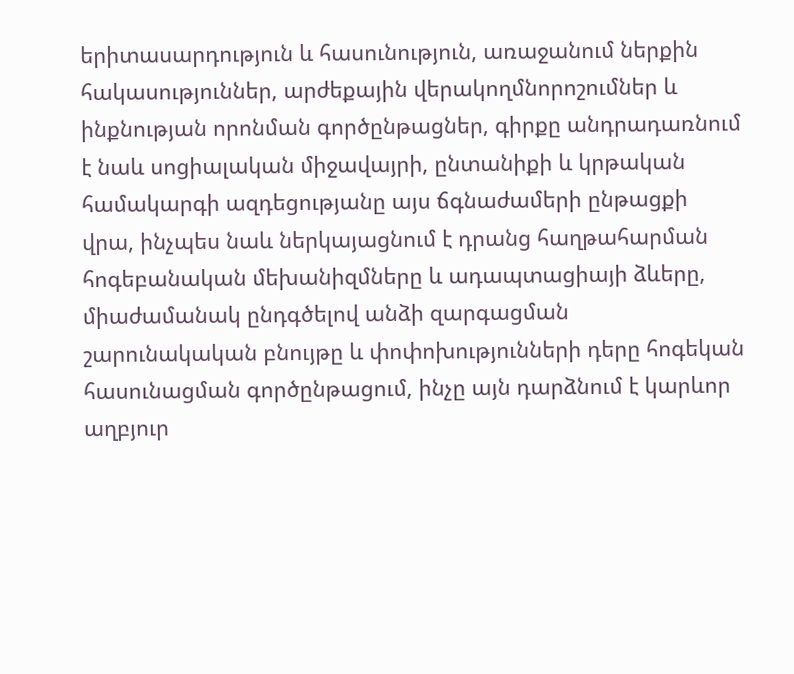երիտասարդություն և հասունություն, առաջանում ներքին հակասություններ, արժեքային վերակողմնորոշումներ և ինքնության որոնման գործընթացներ, գիրքը անդրադառնում է նաև սոցիալական միջավայրի, ընտանիքի և կրթական համակարգի ազդեցությանը այս ճգնաժամերի ընթացքի վրա, ինչպես նաև ներկայացնում է դրանց հաղթահարման հոգեբանական մեխանիզմները և ադապտացիայի ձևերը, միաժամանակ ընդգծելով անձի զարգացման շարունակական բնույթը և փոփոխությունների դերը հոգեկան հասունացման գործընթացում, ինչը այն դարձնում է կարևոր աղբյուր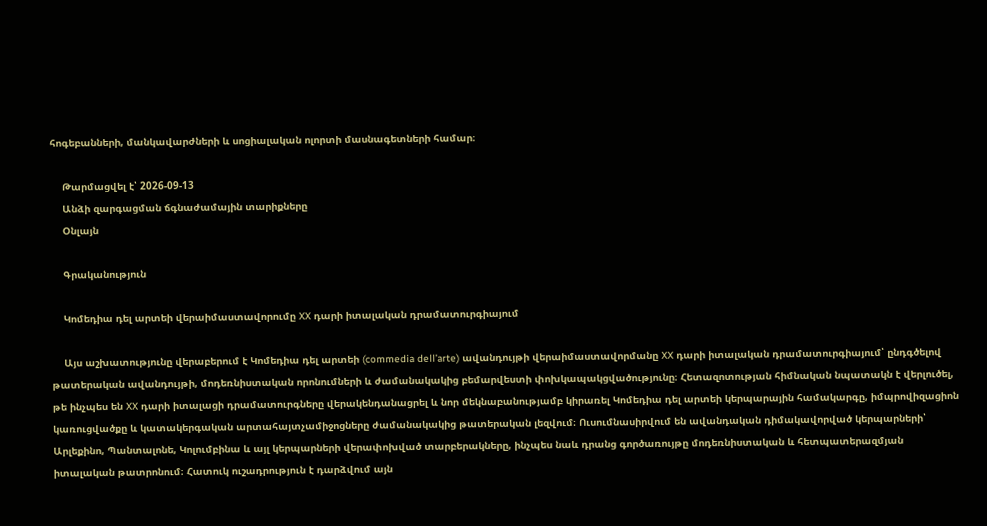հոգեբանների, մանկավարժների և սոցիալական ոլորտի մասնագետների համար։

    Թարմացվել է՝ 2026-09-13
    Անձի զարգացման ճգնաժամային տարիքները
    Օնլայն

    Գրականություն

    Կոմեդիա դել արտեի վերաիմաստավորումը XX դարի իտալական դրամատուրգիայում

    Այս աշխատությունը վերաբերում է Կոմեդիա դել արտեի (commedia dell’arte) ավանդույթի վերաիմաստավորմանը XX դարի իտալական դրամատուրգիայում՝ ընդգծելով թատերական ավանդույթի, մոդեռնիստական որոնումների և ժամանակակից բեմարվեստի փոխկապակցվածությունը։ Հետազոտության հիմնական նպատակն է վերլուծել, թե ինչպես են XX դարի իտալացի դրամատուրգները վերակենդանացրել և նոր մեկնաբանությամբ կիրառել Կոմեդիա դել արտեի կերպարային համակարգը, իմպրովիզացիոն կառուցվածքը և կատակերգական արտահայտչամիջոցները ժամանակակից թատերական լեզվում։ Ուսումնասիրվում են ավանդական դիմակավորված կերպարների՝ Արլեքինո, Պանտալոնե, Կոլումբինա և այլ կերպարների վերափոխված տարբերակները, ինչպես նաև դրանց գործառույթը մոդեռնիստական և հետպատերազմյան իտալական թատրոնում։ Հատուկ ուշադրություն է դարձվում այն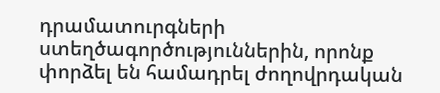դրամատուրգների ստեղծագործություններին, որոնք փորձել են համադրել ժողովրդական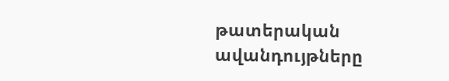թատերական ավանդույթները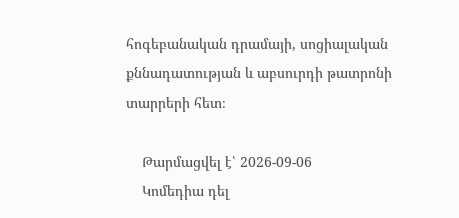հոգեբանական դրամայի, սոցիալական քննադատության և աբսուրդի թատրոնի տարրերի հետ։

    Թարմացվել է՝ 2026-09-06
    Կոմեդիա դել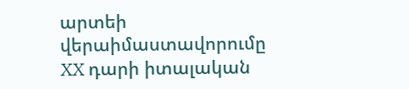արտեի վերաիմաստավորումը XX դարի իտալական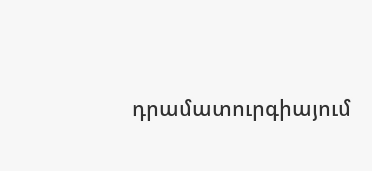դրամատուրգիայում